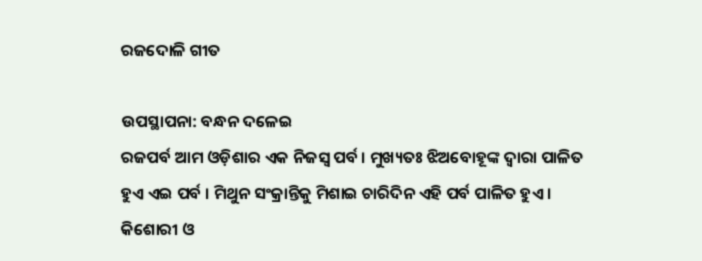ରଜଦୋଳି ଗୀତ

ଉପସ୍ଥାପନା: ବନ୍ଧନ ଦଳେଇ
ରଜପର୍ବ ଆମ ଓଡ଼ିଶାର ଏକ ନିଜସ୍ବ ପର୍ବ । ମୁଖ୍ୟତଃ ଝିଅବୋହୂଙ୍କ ଦ୍ଵାରା ପାଳିତ ହୁଏ ଏଇ ପର୍ବ । ମିଥୁନ ସଂକ୍ରାନ୍ତିକୁ ମିଶାଇ ଚାରିଦିନ ଏହି ପର୍ବ ପାଳିତ ହୁଏ । କିଶୋରୀ ଓ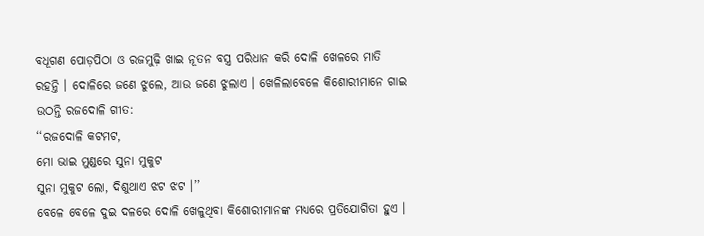ବଧୂଗଣ ପୋଡ଼ପିଠା ଓ ରଜମୁଢ଼ି ଖାଇ ନୂତନ ବସ୍ତ୍ର ପରିଧାନ କରି ଦୋଳି ଖେଳରେ ମାତି ରହନ୍ତି । ଦୋଳିରେ ଜଣେ ଝୁଲେ, ଆଉ ଜଣେ ଝୁଲାଏ । ଖେଳିଲାବେଳେ କିଶୋରୀମାନେ ଗାଇ ଉଠନ୍ତି ରଜଦୋଳି ଗୀତ:
‘‘ରଜଦୋଳି କଟମଟ,
ମୋ ଭାଇ ମୁଣ୍ଡରେ ସୁନା ମୁକୁଟ
ସୁନା ମୁକୁଟ ଲୋ, ଦିଶୁଥାଏ ଝଟ ଝଟ ।’’
ବେଳେ ବେଳେ ଦୁଇ ଦଳରେ ଦୋଳି ଖେଳୁଥିବା କିଶୋରୀମାନଙ୍କ ମଧ୍ୟରେ ପ୍ରତିଯୋଗିତା ହୁଏ ।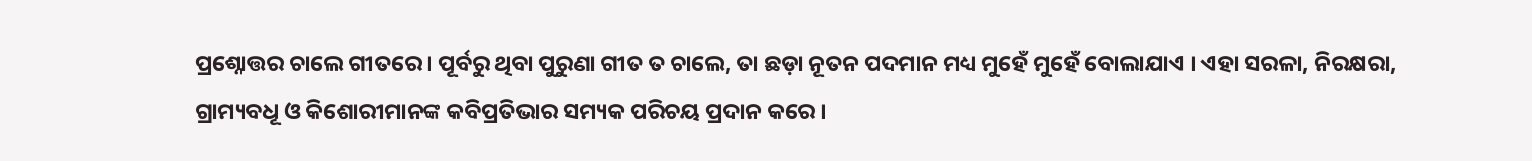ପ୍ରଶ୍ନୋତ୍ତର ଚାଲେ ଗୀତରେ । ପୂର୍ବରୁ ଥିବା ପୁରୁଣା ଗୀତ ତ ଚାଲେ, ତା ଛଡ଼ା ନୂତନ ପଦମାନ ମଧ୍ୟ ମୁହେଁ ମୁହେଁ ବୋଲାଯାଏ । ଏହା ସରଳା, ନିରକ୍ଷରା, ଗ୍ରାମ୍ୟବଧୂ ଓ କିଶୋରୀମାନଙ୍କ କବିପ୍ରତିଭାର ସମ୍ୟକ ପରିଚୟ ପ୍ରଦାନ କରେ ।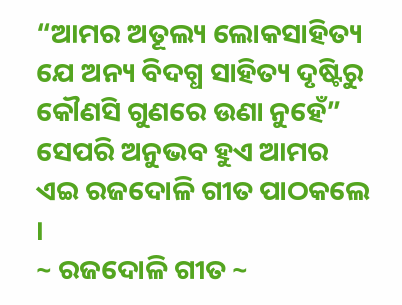“ଆମର ଅତୂଲ୍ୟ ଲୋକସାହିତ୍ୟ ଯେ ଅନ୍ୟ ବିଦଗ୍ଧ ସାହିତ୍ୟ ଦୃଷ୍ଟିରୁ କୌଣସି ଗୁଣରେ ଉଣା ନୁହେଁ” ସେପରି ଅନୁଭବ ହୁଏ ଆମର ଏଇ ରଜଦୋଳି ଗୀତ ପାଠକଲେ ।
~ ରଜଦୋଳି ଗୀତ ~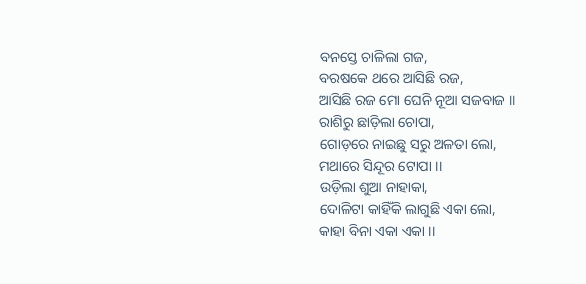ବନସ୍ତେ ଚାଳିଲା ଗଜ,
ବରଷକେ ଥରେ ଆସିଛି ରଜ,
ଆସିଛି ରଜ ମୋ ଘେନି ନୂଆ ସଜବାଜ ॥
ରାଶିରୁ ଛାଡ଼ିଲା ଚୋପା,
ଗୋଡ଼ରେ ନାଇଛୁ ସରୁ ଅଳତା ଲୋ,
ମଥାରେ ସିନ୍ଦୂର ଟୋପା ।।
ଉଡ଼ିଲା ଶୁଆ ନାହାକା,
ଦୋଳିଟା କାହିଁକି ଲାଗୁଛି ଏକା ଲୋ,
କାହା ବିନା ଏକା ଏକା ।।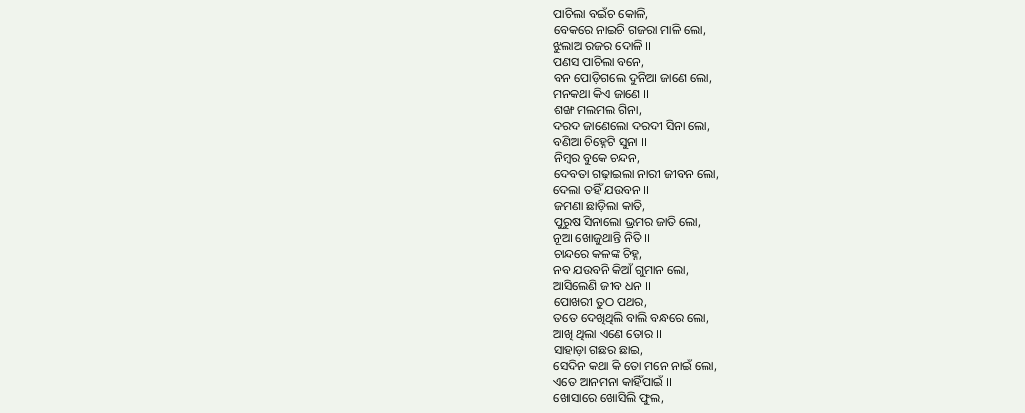ପାଚିଲା ବଇଁଚ କୋଳି,
ବେକରେ ନାଇଚି ଗଜରା ମାଳି ଲୋ,
ଝୁଲାଅ ରଜର ଦୋଳି ।।
ପଣସ ପାଚିଲା ବନେ,
ବନ ପୋଡ଼ିଗଲେ ଦୁନିଆ ଜାଣେ ଲୋ,
ମନକଥା କିଏ ଜାଣେ ।।
ଶଙ୍ଖ ମଲମଲ ଗିନା,
ଦରଦ ଜାଣେଲୋ ଦରଦୀ ସିନା ଲୋ,
ବଣିଆ ଚିହ୍ନେଟି ସୁନା ।।
ନିମ୍ବର ବୁକେ ଚନ୍ଦନ,
ଦେବତା ଗଢ଼ାଇଲା ନାରୀ ଜୀବନ ଲୋ,
ଦେଲା ତହିଁ ଯଉବନ ।।
ଜମଣା ଛାଡ଼ିଲା କାତି,
ପୁରୁଷ ସିନାଲୋ ଭ୍ରମର ଜାତି ଲୋ,
ନୂଆ ଖୋଜୁଥାନ୍ତି ନିତି ।।
ଚାନ୍ଦରେ କଳଙ୍କ ଚିହ୍ନ,
ନବ ଯଉବନି କିଆଁ ଗୁମାନ ଲୋ,
ଆସିଲେଣି ଜୀବ ଧନ ।।
ପୋଖରୀ ତୁଠ ପଥର,
ତତେ ଦେଖିଥିଲି ବାଲି ବନ୍ଧରେ ଲୋ,
ଆଖି ଥିଲା ଏଣେ ତୋର ।।
ସାହାଡ଼ା ଗଛର ଛାଇ,
ସେଦିନ କଥା କି ତୋ ମନେ ନାଇଁ ଲୋ,
ଏତେ ଆନମନା କାହିଁପାଇଁ ।।
ଖୋସାରେ ଖୋସିଲି ଫୁଲ,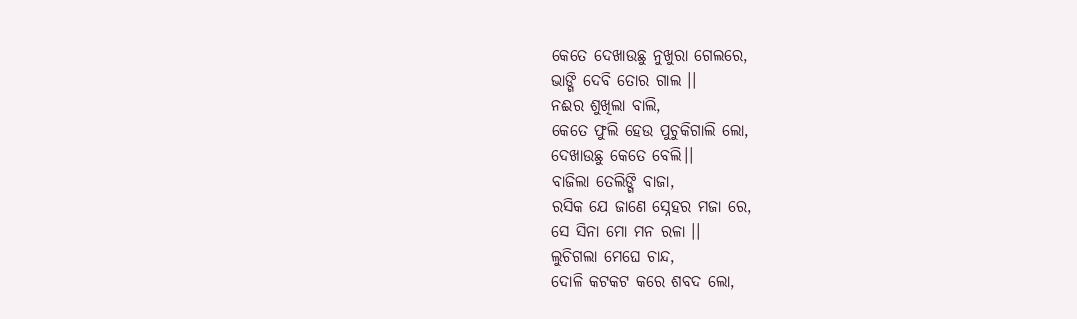କେତେ ଦେଖାଉଛୁ ନୁଖୁରା ଗେଲରେ,
ଭାଙ୍ଗି ଦେବି ତୋର ଗାଲ ।।
ନଈର ଶୁଖିଲା ବାଲି,
କେତେ ଫୁଲି ହେଉ ପୁଚୁକିଗାଲି ଲୋ,
ଦେଖାଉଛୁ କେତେ ବେଲି।।
ବାଜିଲା ତେଲିଙ୍ଗି ବାଜା,
ରସିକ ଯେ ଜାଣେ ସ୍ନେହର ମଜା ରେ,
ସେ ସିନା ମୋ ମନ ରଳା ।।
ଲୁଚିଗଲା ମେଘେ ଚାନ୍ଦ,
ଦୋଳି କଟକଟ କରେ ଶବଦ ଲୋ,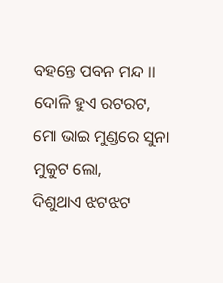ବହନ୍ତେ ପବନ ମନ୍ଦ ।।
ଦୋଳି ହୁଏ ରଟରଟ,
ମୋ ଭାଇ ମୁଣ୍ଡରେ ସୁନା ମୁକୁଟ ଲୋ,
ଦିଶୁଥାଏ ଝଟଝଟ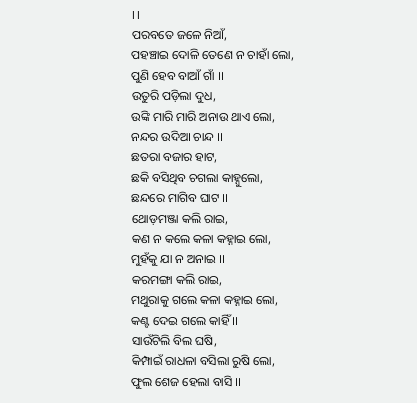।।
ପରବତେ ଜଳେ ନିଆଁ,
ପହଞ୍ଚାଇ ଦୋଳି ତେଣେ ନ ଚାହାଁ ଲୋ,
ପୁଣି ହେବ ବାଆଁ ଗାଁ ।।
ଉତୁରି ପଡ଼ିଲା ଦୁଧ,
ଉଙ୍କି ମାରି ମାରି ଅନାଉ ଥାଏ ଲୋ,
ନନ୍ଦର ଉଦିଆ ଚାନ୍ଦ ।।
ଛତରା ବଜାର ହାଟ,
ଛକି ବସିଥିବ ଚଗଲା କାହ୍ନୁଲୋ,
ଛନ୍ଦରେ ମାଗିବ ଘାଟ ।।
ଥୋଡ଼ମଞ୍ଜା କଲି ରାଇ,
କଣ ନ କଲେ କଳା କହ୍ନାଇ ଲୋ,
ମୁହଁକୁ ଯା ନ ଅନାଇ ।।
କରମଙ୍ଗା କଲି ରାଇ,
ମଥୁରାକୁ ଗଲେ କଳା କହ୍ନାଇ ଲୋ,
କଣ୍ଟ ଦେଇ ଗଲେ କାହିଁ ।।
ସାଉଁଟିଲି ବିଲ ଘଷି,
କିମ୍ପାଇଁ ରାଧଳା ବସିଲା ରୁଷି ଲୋ,
ଫୁଲ ଶେଜ ହେଲା ବାସି ।।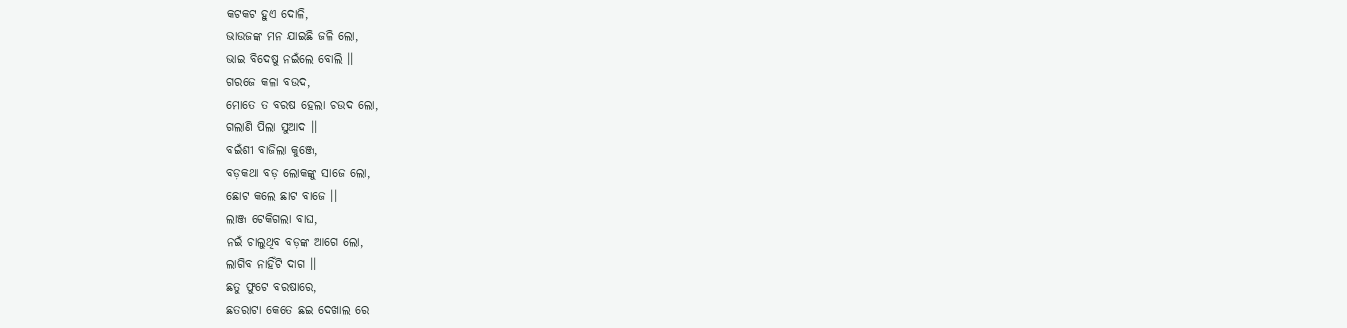କଟକଟ ହୁଏ ଦୋଳି,
ଭାଉଜଙ୍କ ମନ ଯାଇଛି ଜଳି ଲୋ,
ଭାଇ ବିଦେଷୁ ନଇଁଲେ ବୋଲି ।।
ଗରଜେ କଳା ବଉଦ,
ମୋତେ ତ ବରଷ ହେଲା ଚଉଦ ଲୋ,
ଗଲାଣି ପିଲା ସୁଆଦ ।।
ବଇଁଶୀ ବାଜିଲା କୁଞ୍ଜେ,
ବଡ଼କଥା ବଡ଼ ଲୋକଙ୍କୁ ସାଜେ ଲୋ,
ଛୋଟ କଲେ ଛାଟ ବାଜେ ।।
ଲାଞ୍ଜ ଟେକିଗଲା ବାଘ,
ନଇଁ ଚାଲୁଥିବ ବଡ଼ଙ୍କ ଆଗେ ଲୋ,
ଲାଗିବ ନାହିଁଟି ଦାଗ ।।
ଛତୁ ଫୁଟେ ବରଷାରେ,
ଛତରାଟା କେତେ ଛଇ ଦେଖାଲ ରେ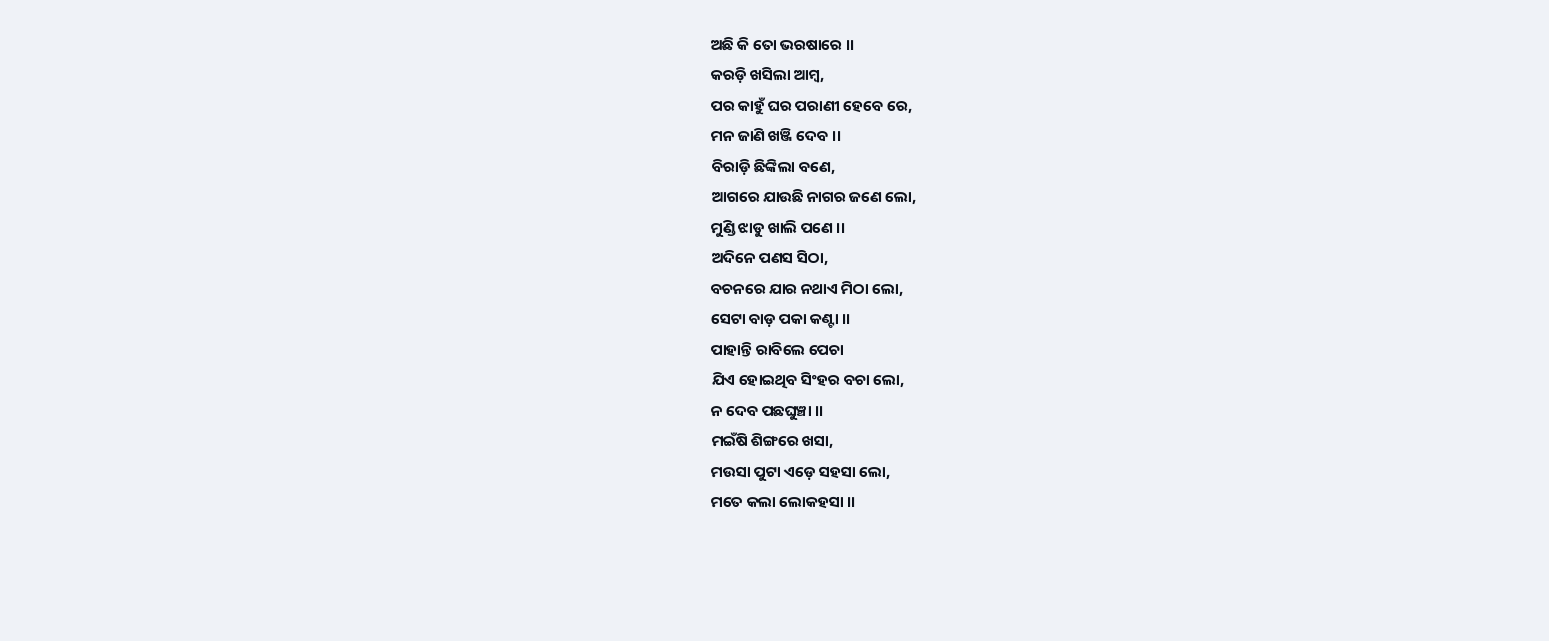ଅଛି କି ତୋ ଭରଷାରେ ।।
କରଡ଼ି ଖସିଲା ଆମ୍ବ,
ପର କାହୁଁ ଘର ପରାଣୀ ହେବେ ରେ,
ମନ ଜାଣି ଖଞ୍ଜି ଦେବ ।।
ବିରାଡ଼ି ଛିଙ୍କିଲା ବଣେ,
ଆଗରେ ଯାଉଛି ନାଗର ଜଣେ ଲୋ,
ମୁଣ୍ଡି ଝାଡୁ ଖାଲି ପଣେ ।।
ଅଦିନେ ପଣସ ସିଠା,
ବଚନରେ ଯାର ନଥାଏ ମିଠା ଲୋ,
ସେଟା ବାଡ଼ ପକା କଣ୍ଟା ।।
ପାହାନ୍ତି ରାବିଲେ ପେଚା
ଯିଏ ହୋଇଥିବ ସିଂହର ବଚା ଲୋ,
ନ ଦେବ ପଛଘୁଞ୍ଚା ।।
ମଇଁଷି ଶିଙ୍ଗରେ ଖସା,
ମଉସା ପୁଟା ଏଡ଼େ ସହସା ଲୋ,
ମତେ କଲା ଲୋକହସା ।।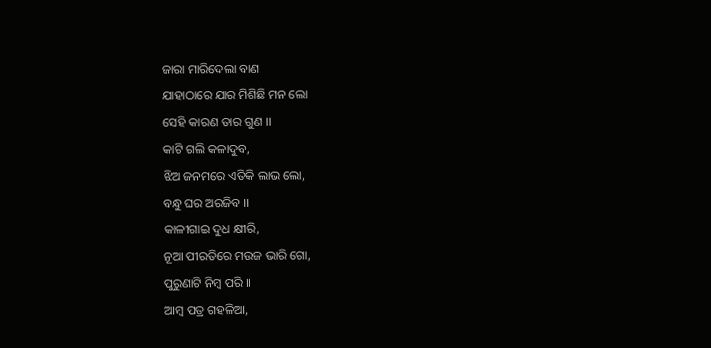ଜାରା ମାରିଦେଲା ବାଣ
ଯାହାଠାରେ ଯାର ମିଶିଛି ମନ ଲୋ
ସେହି କାରଣ ତାର ଗୁଣ ।।
କାଟି ଗଲି କଳାଦୁବ,
ଝିଅ ଜନମରେ ଏତିକି ଲାଭ ଲୋ,
ବନ୍ଧୁ ଘର ଅରଜିବ ।।
କାଳୀଗାଇ ଦୁଧ କ୍ଷୀରି,
ନୂଆ ପୀରତିରେ ମଉଜ ଭାରି ଗୋ,
ପୁରୁଣାଟି ନିମ୍ବ ପରି ।।
ଆମ୍ବ ପତ୍ର ଗହଳିଆ,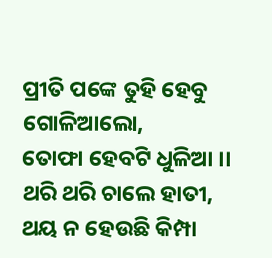ପ୍ରୀତି ପଙ୍କେ ତୁହି ହେବୁ ଗୋଳିଆଲୋ,
ତୋଫା ହେବଟି ଧୁଳିଆ ।।
ଥରି ଥରି ଚାଲେ ହାତୀ,
ଥୟ ନ ହେଉଛି କିମ୍ପା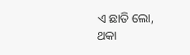ଏ ଛାତି ଲୋ,
ଥକା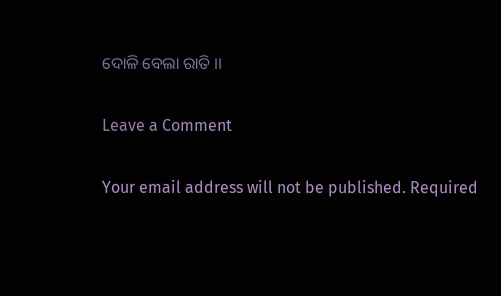ଦୋଳି ବେଲା ରାତି ।।

Leave a Comment

Your email address will not be published. Required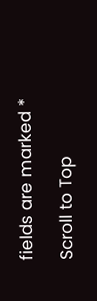fields are marked *

Scroll to Top